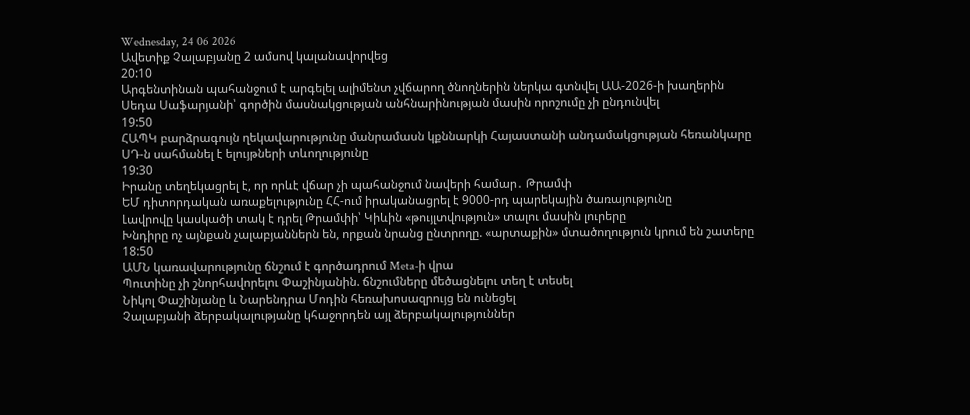Wednesday, 24 06 2026
Ավետիք Չալաբյանը 2 ամսով կալանավորվեց
20:10
Արգենտինան պահանջում է արգելել ալիմենտ չվճարող ծնողներին ներկա գտնվել ԱԱ-2026-ի խաղերին
Սեդա Սաֆարյանի՝ գործին մասնակցության անհնարինության մասին որոշումը չի ընդունվել
19:50
ՀԱՊԿ բարձրագույն ղեկավարությունը մանրամասն կքննարկի Հայաստանի անդամակցության հեռանկարը
ՍԴ-ն սահմանել է ելույթների տևողությունը
19:30
Իրանը տեղեկացրել է, որ որևէ վճար չի պահանջում նավերի համար․ Թրամփ
ԵՄ դիտորդական առաքելությունը ՀՀ-ում իրականացրել է 9000-րդ պարեկային ծառայությունը
Լավրովը կասկածի տակ է դրել Թրամփի՝ Կիևին «թույլտվություն» տալու մասին լուրերը
Խնդիրը ոչ այնքան չալաբյաններն են, որքան նրանց ընտրողը. «արտաքին» մտածողություն կրում են շատերը
18:50
ԱՄՆ կառավարությունը ճնշում է գործադրում Meta-ի վրա
Պուտինը չի շնորհավորելու Փաշինյանին. ճնշումները մեծացնելու տեղ է տեսել
Նիկոլ Փաշինյանը և Նարենդրա Մոդին հեռախոսազրույց են ունեցել
Չալաբյանի ձերբակալությանը կհաջորդեն այլ ձերբակալություններ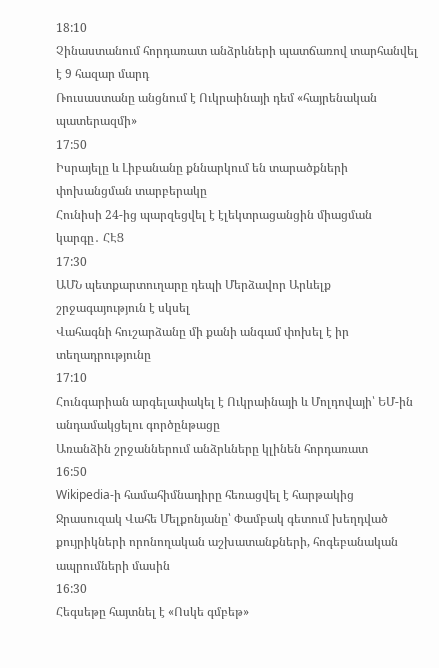18:10
Չինաստանում հորդառատ անձրևների պատճառով տարհանվել է 9 հազար մարդ
Ռուսաստանը անցնում է Ուկրաինայի դեմ «հայրենական պատերազմի»
17:50
Իսրայելը և Լիբանանը քննարկում են տարածքների փոխանցման տարբերակը
Հունիսի 24-ից պարզեցվել է էլեկտրացանցին միացման կարգը․ ՀԷՑ
17:30
ԱՄՆ պետքարտուղարը դեպի Մերձավոր Արևելք շրջագայություն է սկսել
Վահագնի հուշարձանը մի քանի անգամ փոխել է իր տեղադրությունը
17:10
Հունգարիան արգելափակել է Ուկրաինայի և Մոլդովայի՝ ԵՄ-ին անդամակցելու գործընթացը
Առանձին շրջաններում անձրևները կլինեն հորդառատ
16:50
Wikipedia-ի համահիմնադիրը հեռացվել է հարթակից
Ջրասուզակ Վահե Մելքոնյանը՝ Փամբակ գետում խեղդված քույրիկների որոնողական աշխատանքների, հոգեբանական ապրումների մասին
16:30
Հեգսեթը հայտնել է «Ոսկե գմբեթ»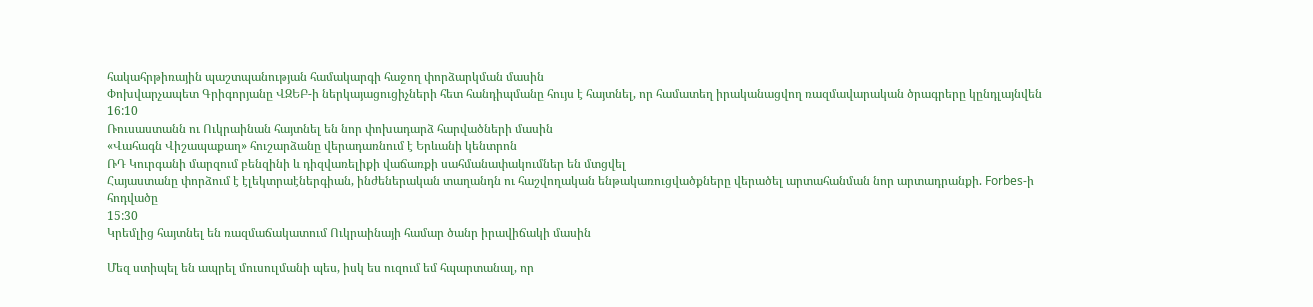հակահրթիռային պաշտպանության համակարգի հաջող փորձարկման մասին
Փոխվարչապետ Գրիգորյանը ՎԶԵԲ-ի ներկայացուցիչների հետ հանդիպմանը հույս է հայտնել, որ համատեղ իրականացվող ռազմավարական ծրագրերը կընդլայնվեն
16:10
Ռուսաստանն ու Ուկրաինան հայտնել են նոր փոխադարձ հարվածների մասին
«Վահագն Վիշապաքաղ» հուշարձանը վերադառնում է Երևանի կենտրոն
ՌԴ Կուրգանի մարզում բենզինի և դիզվառելիքի վաճառքի սահմանափակումներ են մտցվել
Հայաստանը փորձում է էլեկտրաէներգիան, ինժեներական տաղանդն ու հաշվողական ենթակառուցվածքները վերածել արտահանման նոր արտադրանքի. Forbes-ի հոդվածը
15:30
Կրեմլից հայտնել են ռազմաճակատում Ուկրաինայի համար ծանր իրավիճակի մասին

Մեզ ստիպել են ապրել մուսուլմանի պես, իսկ ես ուզում եմ հպարտանալ, որ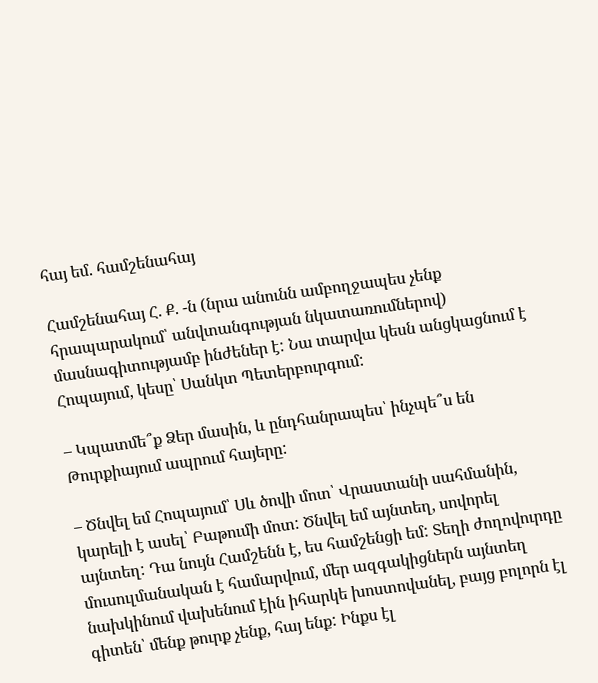հայ եմ. համշենահայ

Համշենահայ Հ. Ք. -ն (նրա անունն ամբողջապես չենք հրապարակում՝ անվտանգության նկատառումներով) մասնագիտությամբ ինժեներ է: Նա տարվա կեսն անցկացնում է Հոպայում, կեսը՝ Սանկտ Պետերբուրգում:

– Կպատմե՞ք Ձեր մասին, և ընդհանրապես՝ ինչպե՞ս են Թուրքիայում ապրում հայերը:

– Ծնվել եմ Հոպայում՝ Սև ծովի մոտ՝ Վրաստանի սահմանին, կարելի է ասել՝ Բաթումի մոտ: Ծնվել եմ այնտեղ, սովորել այնտեղ: Դա նույն Համշենն է, ես համշենցի եմ: Տեղի ժողովուրդը մուսուլմանական է համարվում, մեր ազգակիցներն այնտեղ նախկինում վախենում էին իհարկե խոստովանել, բայց բոլորն էլ գիտեն՝ մենք թուրք չենք, հայ ենք: Ինքս էլ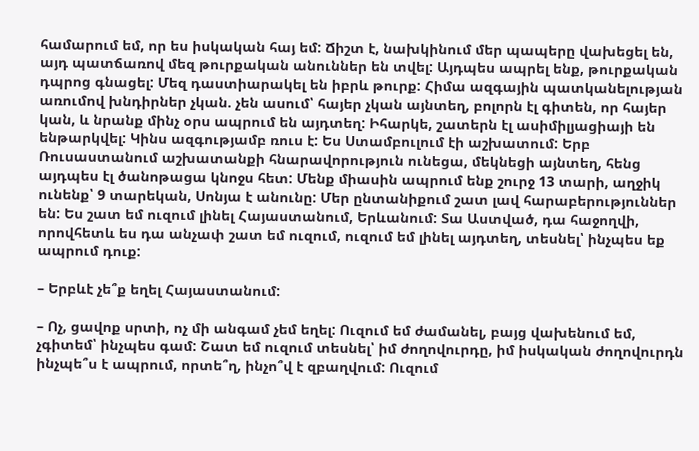համարում եմ, որ ես իսկական հայ եմ: Ճիշտ է, նախկինում մեր պապերը վախեցել են, այդ պատճառով մեզ թուրքական անուններ են տվել: Այդպես ապրել ենք, թուրքական դպրոց գնացել: Մեզ դաստիարակել են իբրև թուրք: Հիմա ազգային պատկանելության առումով խնդիրներ չկան. չեն ասում՝ հայեր չկան այնտեղ, բոլորն էլ գիտեն, որ հայեր կան, և նրանք մինչ օրս ապրում են այդտեղ: Իհարկե, շատերն էլ ասիմիլյացիայի են ենթարկվել: Կինս ազգությամբ ռուս է: Ես Ստամբուլում էի աշխատում: Երբ Ռուսաստանում աշխատանքի հնարավորություն ունեցա, մեկնեցի այնտեղ, հենց այդպես էլ ծանոթացա կնոջս հետ: Մենք միասին ապրում ենք շուրջ 13 տարի, աղջիկ ունենք՝ 9 տարեկան, Սոնյա է անունը: Մեր ընտանիքում շատ լավ հարաբերություններ են: Ես շատ եմ ուզում լինել Հայաստանում, Երևանում: Տա Աստված, դա հաջողվի, որովհետև ես դա անչափ շատ եմ ուզում, ուզում եմ լինել այդտեղ, տեսնել՝ ինչպես եք ապրում դուք:

– Երբևէ չե՞ք եղել Հայաստանում:

– Ոչ, ցավոք սրտի, ոչ մի անգամ չեմ եղել: Ուզում եմ ժամանել, բայց վախենում եմ, չգիտեմ՝ ինչպես գամ: Շատ եմ ուզում տեսնել՝ իմ ժողովուրդը, իմ իսկական ժողովուրդն ինչպե՞ս է ապրում, որտե՞ղ, ինչո՞վ է զբաղվում: Ուզում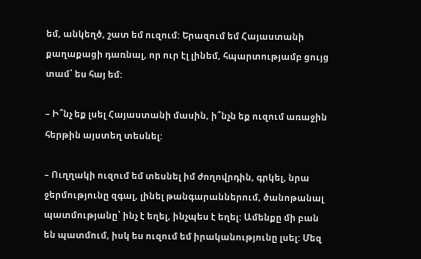եմ, անկեղծ, շատ եմ ուզում: Երազում եմ Հայաստանի քաղաքացի դառնալ, որ ուր էլ լինեմ, հպարտությամբ ցույց տամ՝ ես հայ եմ:

– Ի՞նչ եք լսել Հայաստանի մասին, ի՞նչն եք ուզում առաջին հերթին այստեղ տեսնել:

– Ուղղակի ուզում եմ տեսնել իմ ժողովրդին, գրկել, նրա ջերմությունը զգալ, լինել թանգարաններում, ծանոթանալ պատմությանը՝ ինչ է եղել, ինչպես է եղել: Ամենքը մի բան են պատմում, իսկ ես ուզում եմ իրականությունը լսել: Մեզ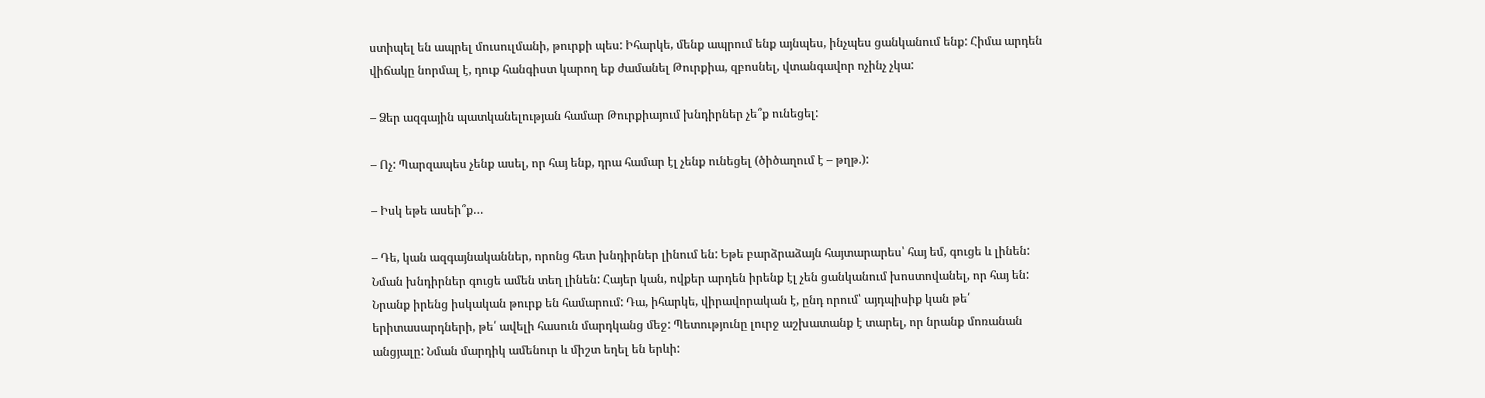ստիպել են ապրել մուսուլմանի, թուրքի պես: Իհարկե, մենք ապրում ենք այնպես, ինչպես ցանկանում ենք: Հիմա արդեն վիճակը նորմալ է, դուք հանգիստ կարող եք ժամանել Թուրքիա, զբոսնել, վտանգավոր ոչինչ չկա:

– Ձեր ազգային պատկանելության համար Թուրքիայում խնդիրներ չե՞ք ունեցել:

– Ոչ: Պարզապես չենք ասել, որ հայ ենք, դրա համար էլ չենք ունեցել (ծիծաղում է – թղթ.):

– Իսկ եթե ասեի՞ք…

– Դե, կան ազգայնականներ, որոնց հետ խնդիրներ լինում են: Եթե բարձրաձայն հայտարարես՝ հայ եմ, գուցե և լինեն: Նման խնդիրներ գուցե ամեն տեղ լինեն: Հայեր կան, ովքեր արդեն իրենք էլ չեն ցանկանում խոստովանել, որ հայ են: Նրանք իրենց իսկական թուրք են համարում: Դա, իհարկե, վիրավորական է, ընդ որում՝ այդպիսիք կան թե՛ երիտասարդների, թե՛ ավելի հասուն մարդկանց մեջ: Պետությունը լուրջ աշխատանք է տարել, որ նրանք մոռանան անցյալը: Նման մարդիկ ամենուր և միշտ եղել են երևի: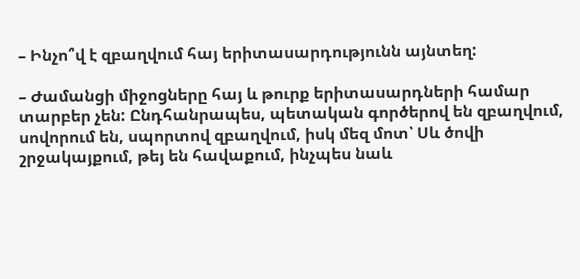– Ինչո՞վ է զբաղվում հայ երիտասարդությունն այնտեղ:

– Ժամանցի միջոցները հայ և թուրք երիտասարդների համար տարբեր չեն: Ընդհանրապես, պետական գործերով են զբաղվում, սովորում են, սպորտով զբաղվում, իսկ մեզ մոտ՝ Սև ծովի շրջակայքում, թեյ են հավաքում, ինչպես նաև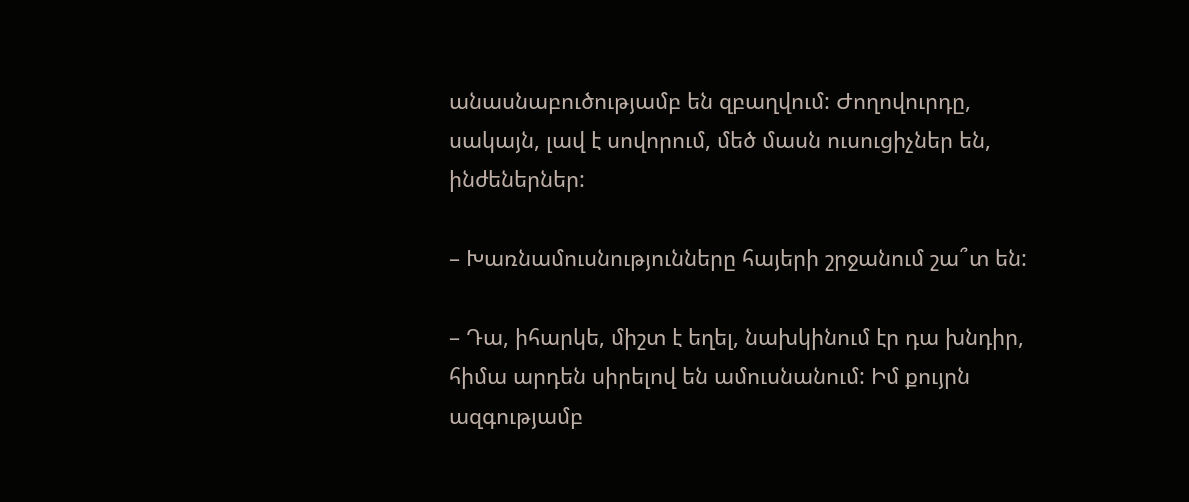անասնաբուծությամբ են զբաղվում: Ժողովուրդը, սակայն, լավ է սովորում, մեծ մասն ուսուցիչներ են, ինժեներներ:

– Խառնամուսնությունները հայերի շրջանում շա՞տ են:

– Դա, իհարկե, միշտ է եղել, նախկինում էր դա խնդիր, հիմա արդեն սիրելով են ամուսնանում: Իմ քույրն ազգությամբ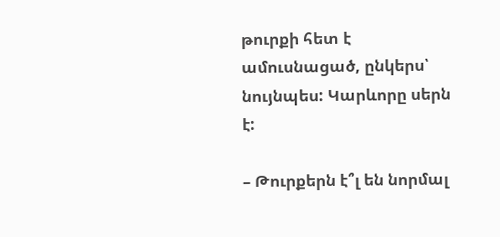թուրքի հետ է ամուսնացած, ընկերս՝ նույնպես: Կարևորը սերն է:

– Թուրքերն է՞լ են նորմալ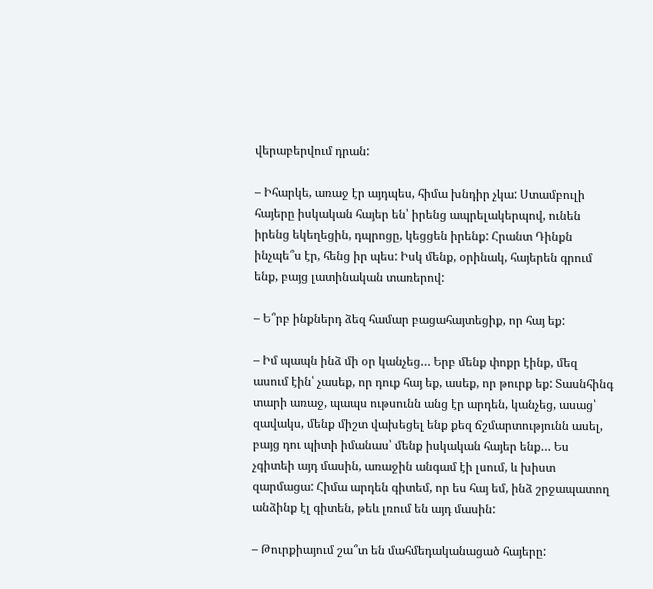վերաբերվում դրան:

– Իհարկե, առաջ էր այդպես, հիմա խնդիր չկա: Ստամբուլի հայերը իսկական հայեր են՝ իրենց ապրելակերպով, ունեն իրենց եկեղեցին, դպրոցը, կեցցեն իրենք: Հրանտ Դինքն ինչպե՞ս էր, հենց իր պես: Իսկ մենք, օրինակ, հայերեն գրում ենք, բայց լատինական տառերով:

– Ե՞րբ ինքներդ ձեզ համար բացահայտեցիք, որ հայ եք:

– Իմ պապն ինձ մի օր կանչեց… Երբ մենք փոքր էինք, մեզ ասում էին՝ չասեք, որ դուք հայ եք, ասեք, որ թուրք եք: Տասնհինգ տարի առաջ, պապս ութսունն անց էր արդեն, կանչեց, ասաց՝ զավակս, մենք միշտ վախեցել ենք քեզ ճշմարտությունն ասել, բայց դու պիտի իմանաս՝ մենք իսկական հայեր ենք… Ես չգիտեի այդ մասին, առաջին անգամ էի լսում, և խիստ զարմացա: Հիմա արդեն գիտեմ, որ ես հայ եմ, ինձ շրջապատող անձինք էլ գիտեն, թեև լռում են այդ մասին:

– Թուրքիայում շա՞տ են մահմեդականացած հայերը: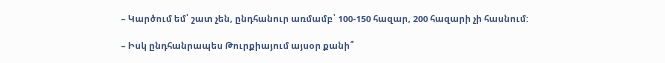– Կարծում եմ՝ շատ չեն, ընդհանուր առմամբ՝ 100-150 հազար, 200 հազարի չի հասնում:

– Իսկ ընդհանրապես Թուրքիայում այսօր քանի՞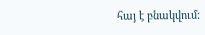հայ է բնակվում: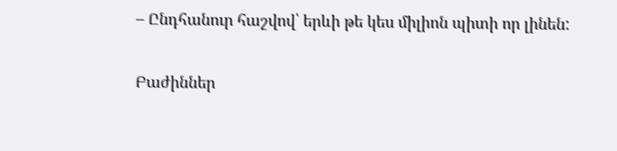– Ընդհանուր հաշվով՝ երևի թե կես միլիոն պիտի որ լինեն:

Բաժիններ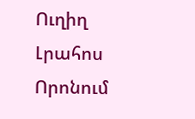Ուղիղ
Լրահոս
Որոնում